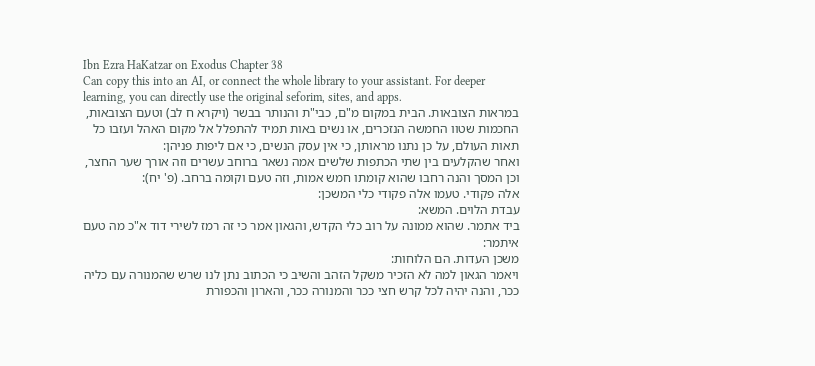Ibn Ezra HaKatzar on Exodus Chapter 38
Can copy this into an AI, or connect the whole library to your assistant. For deeper learning, you can directly use the original seforim, sites, and apps.
במראות הצובאות. הבית במקום מ"ם, כבי"ת והנותר בבשר (ויקרא ח לב) וטעם הצובאות, החכמות שטוו החמשה הנזכרים, או נשים באות תמיד להתפלל אל מקום האהל ועזבו כל תאות העולם, על כן נתנו מראותן, כי אין עסק הנשים, כי אם ליפות פניהן:
ואחר שהקלעים בין שתי הכתפות שלשים אמה נשאר ברוחב עשרים וזה אורך שער החצר, וכן המסך והנה רחבו שהוא קומתו חמש אמות, וזה טעם וקומה ברחב. (פ' יח):
אלה פקודי. טעמו אלה פקודי כלי המשכן:
עבדת הלוים. המשא:
ביד אתמר. שהוא ממונה על רוב כלי הקדש, והגאון אמר כי זה רמז לשירי דוד א"כ מה טעם איתמר:
משכן העדות. הם הלוחות:
ויאמר הגאון למה לא הזכיר משקל הזהב והשיב כי הכתוב נתן לנו שרש שהמנורה עם כליה ככר, והנה יהיה לכל קרש חצי ככר והמנורה ככר, והארון והכפורת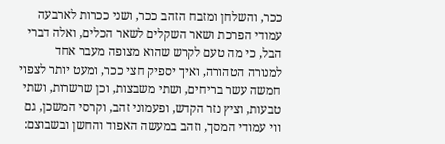ככר, והשלחן ומזבח הזהב ככר, ושני ככרות לארבעה עמודי הפרכת ושאר השקלים לשאר הכלים, ואלה דברי הבל, כי מה טעם לקרש שהוא מצופה מעבר אחד למנורה הטהורה, ואיך יספיק חצי ככר, ומעט יותר לצפוי חמשה עשר בריחים, ושתי משבצות, וכן שרשרות, ושתי טבעות, וציץ נזר הקדש, ופעמוני זהב, וקרסי המשכן, גם ווי עמודי המסך, וזהב במעשה האפוד והחשן ובשבוצם: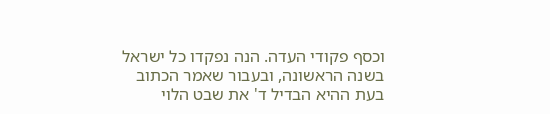וכסף פקודי העדה. הנה נפקדו כל ישראל בשנה הראשונה, ובעבור שאמר הכתוב בעת ההיא הבדיל ד' את שבט הלוי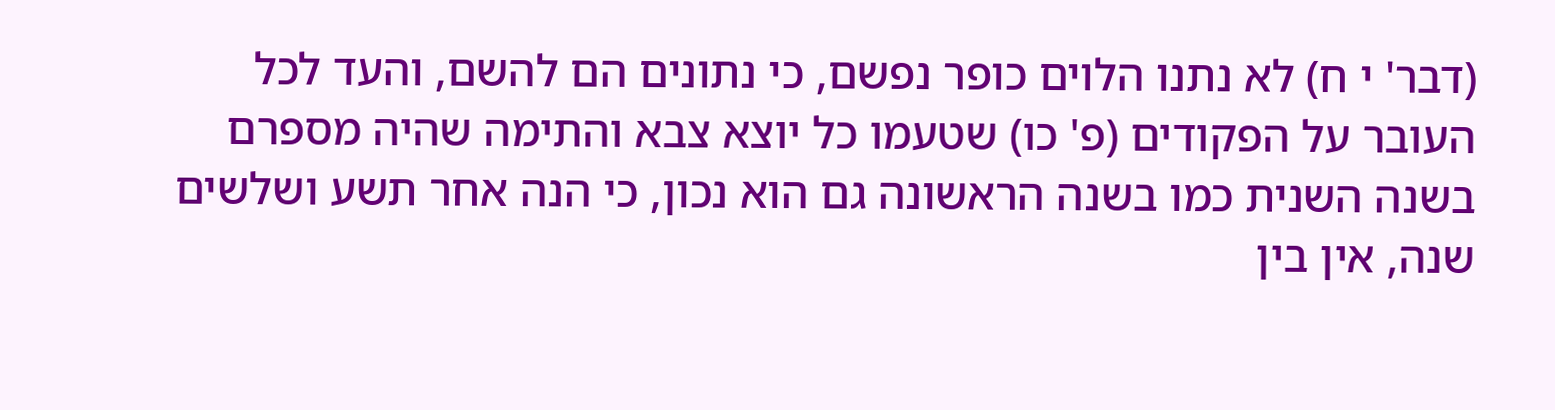(דבר' י ח) לא נתנו הלוים כופר נפשם, כי נתונים הם להשם, והעד לכל העובר על הפקודים (פ' כו) שטעמו כל יוצא צבא והתימה שהיה מספרם בשנה השנית כמו בשנה הראשונה גם הוא נכון, כי הנה אחר תשע ושלשים שנה, אין בין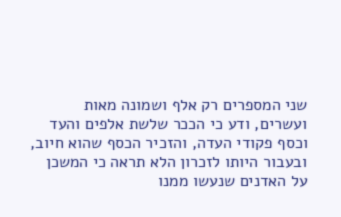שני המספרים רק אלף ושמונה מאות ועשרים, ודע כי הככר שלשת אלפים והעד וכסף פקודי העדה, והזכיר הכסף שהוא חיוב, ובעבור היותו לזכרון הלא תראה כי המשכן על האדנים שנעשו ממנו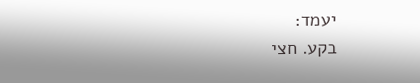יעמד:
בקע. חצי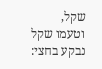שקל, וטעמו שקל נבקע בחצי: